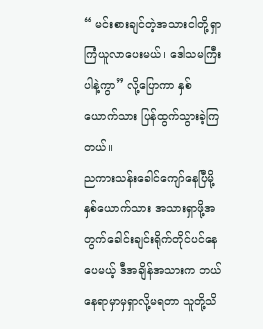“ မင်းစားချင်တဲ့အသားငါတို့ရှာကြံယူလာပေးမယ်၊ ဒေါသမကြီးပါနဲ့ကွာ” လို့ပြောကာ နှစ်ယောက်သား ပြန်ထွက်သွားခဲ့ကြတယ်။
ညကားသန်းခေါင်ကျော်နေပြီမို့ နှစ်ယောက်သား အသားရှာဖို့အတွက်ခေါင်းချင်းရိုက်တိုင်ပင်နေပေမယ့် ဒီအချိန်အသားက ဘယ်နေရာမှာမှရှာလို့မရတာ သူတို့သိ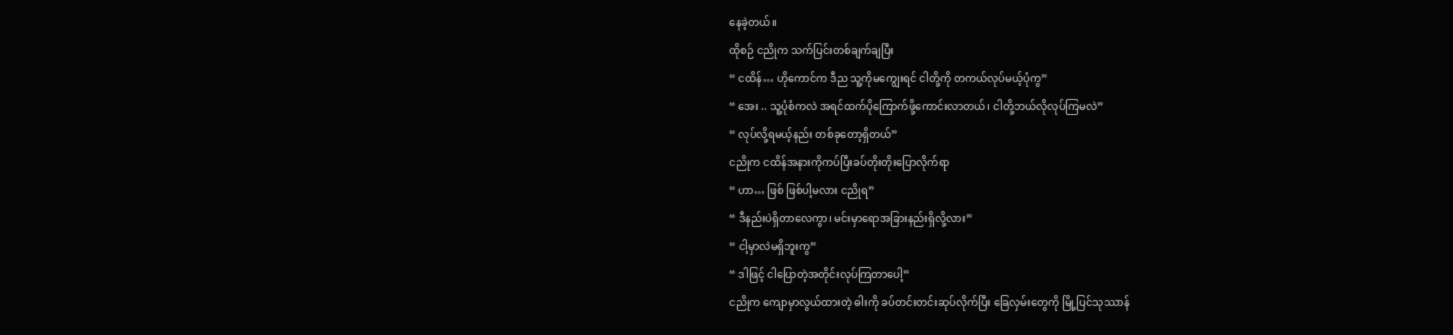နေခဲ့တယ်။
ထိုစဉ် ငညိုက သက်ပြင်းတစ်ချက်ချပြီး
“ ငထိန်… ဟိုကောင်က ဒီည သူ့ကိုမကျွေးရင် ငါတို့ကို တကယ်လုပ်မယ့်ပုံကွ”
“ အေး .. သူ့ပုံစံကလဲ အရင်ထက်ပိုကြောက်ဖို့ကောင်းလာတယ်၊ ငါတို့ဘယ်လိုလုပ်ကြမလဲ”
“ လုပ်လို့ရမယ့်နည်း တစ်ခုတော့ရှိတယ်”
ငညိုက ငထိန်အနားကိုကပ်ပြီးခပ်တိုးတိုးပြောလိုက်ရာ
“ ဟာ… ဖြစ် ဖြစ်ပါ့မလား ငညိုရ”
“ ဒီနည်းပဲရှိတာလေကွာ၊ မင်းမှာရောအခြားနည်းရှိလို့လား”
“ ငါ့မှာလဲမရှိဘူးကွ”
“ ဒါဖြင့် ငါပြောတဲ့အတိုင်းလုပ်ကြတာပေါ့”
ငညိုက ကျောမှာလွယ်ထားတဲ့ ဓါးကို ခပ်တင်းတင်းဆုပ်လိုက်ပြီး ခြေလှမ်းတွေကို မြို့ပြင်သုဿာန်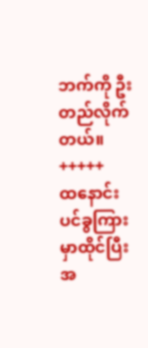ဘက်ကို ဦးတည်လိုက်တယ်။
+++++
ထနောင်းပင်ခွကြားမှာထိုင်ပြီး အ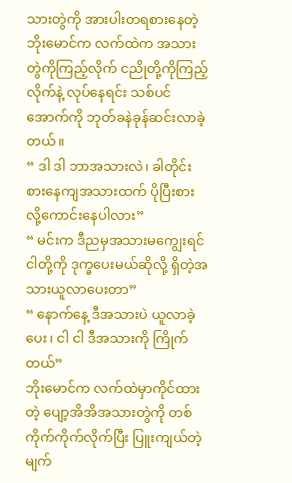သားတွဲကို အားပါးတရစားနေတဲ့ ဘိုးမောင်က လက်ထဲက အသားတွဲကိုကြည့်လိုက် ငညိုတို့ကိုကြည့်လိုက်နဲ့ လုပ်နေရင်း သစ်ပင်အောက်ကို ဘုတ်ခနဲခုန်ဆင်းလာခဲ့တယ်။
“ ဒါ ဒါ ဘာအသားလဲ၊ ခါတိုင်းစားနေကျအသားထက် ပိုပြီးစားလို့ကောင်းနေပါလား”
“ မင်းက ဒီညမှအသားမကျွေးရင် ငါတို့ကို ဒုက္ခပေးမယ်ဆိုလို့ ရှိတဲ့အသားယူလာပေးတာ”
“ နောက်နေ့ ဒီအသားပဲ ယူလာခဲ့ပေး၊ ငါ ငါ ဒီအသားကို ကြိုက်တယ်”
ဘိုးမောင်က လက်ထဲမှာကိုင်ထားတဲ့ ပျော့အိအိအသားတွဲကို တစ်ကိုက်ကိုက်လိုက်ပြီး ပြူးကျယ်တဲ့မျက်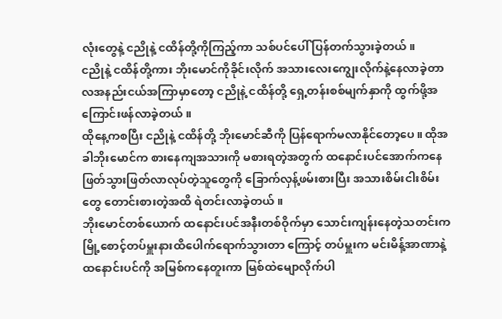လုံးတွေနဲ့ ငညိုနဲ့ ငထိန်တို့ကိုကြည့်ကာ သစ်ပင်ပေါ် ပြန်တက်သွားခဲ့တယ်။
ငညိုနဲ့ ငထိန်တို့ကား ဘိုးမောင်ကိုခိုင်းလိုက် အသားလေးကျွေးလိုက်နဲ့နေလာခဲ့တာ လအနည်းငယ်အကြာမှာတော့ ငညိုနဲ့ ငထိန်တို့ ရှေ့တန်းစစ်မျက်နှာကို ထွက်ဖို့အကြောင်းဖန်လာခဲ့တယ်။
ထိုနေ့ကစပြီး ငညိုနဲ့ ငထိန်တို့ ဘိုးမောင်ဆီကို ပြန်ရောက်မလာနိုင်တော့ပေ။ ထိုအခါဘိုးမောင်က စားနေကျအသားကို မစားရတဲ့အတွက် ထနောင်းပင်အောက်ကနေဖြတ်သွားဖြတ်လာလုပ်တဲ့သူတွေကို ခြောက်လှန့်ဖမ်းစားပြီး အသားစိမ်းငါးစိမ်းတွေ တောင်းစားတဲ့အထိ ရဲတင်းလာခဲ့တယ်။
ဘိုးမောင်တစ်ယောက် ထနောင်းပင်အနီးတစ်ဝိုက်မှာ သောင်းကျန်းနေတဲ့သတင်းက မြို့စောင့်တပ်မှူးနားထိပေါက်ရောက်သွားတာ ကြောင့် တပ်မှူးက မင်းမိန့်အာဏာနဲ့ ထနောင်းပင်ကို အမြစ်ကနေတူးကာ မြစ်ထဲမျောလိုက်ပါ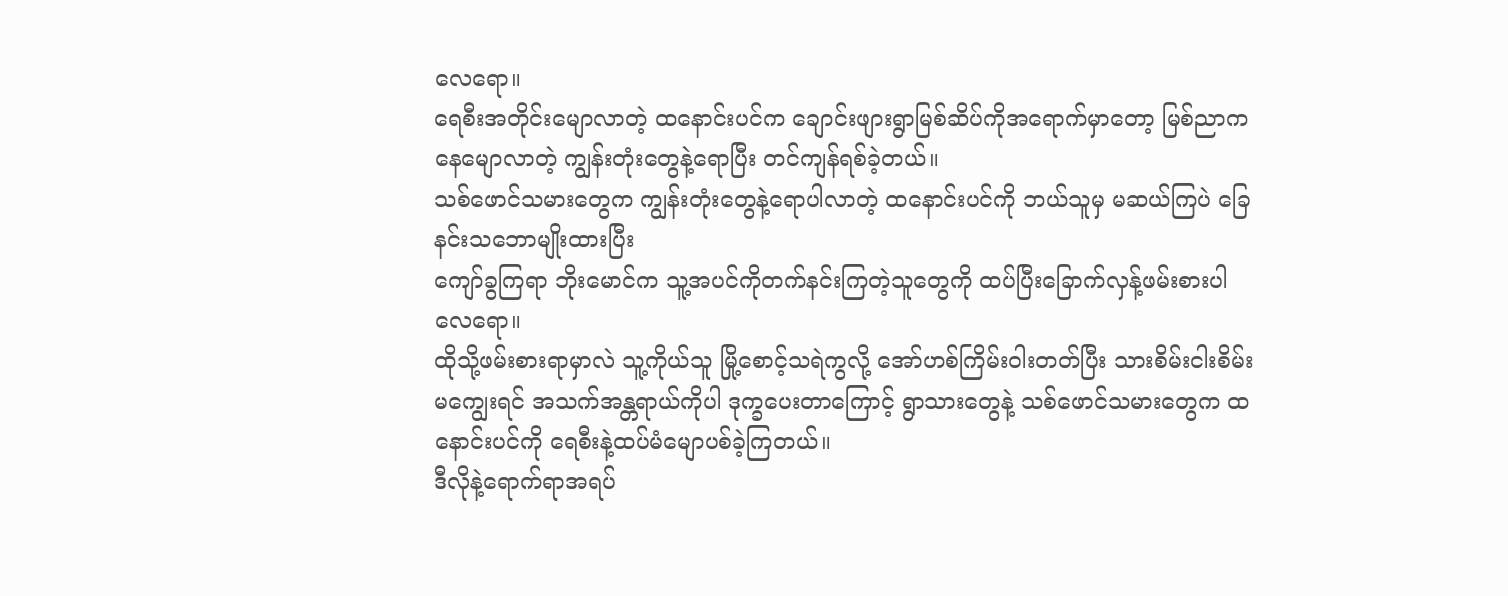လေရော။
ရေစီးအတိုင်းမျောလာတဲ့ ထနောင်းပင်က ချောင်းဖျားရွာမြစ်ဆိပ်ကိုအရောက်မှာတော့ မြစ်ညာကနေမျောလာတဲ့ ကျွန်းတုံးတွေနဲ့ရောပြီး တင်ကျန်ရစ်ခဲ့တယ်။
သစ်ဖောင်သမားတွေက ကျွန်းတုံးတွေနဲ့ရောပါလာတဲ့ ထနောင်းပင်ကို ဘယ်သူမှ မဆယ်ကြပဲ ခြေနင်းသဘောမျိုးထားပြီး
ကျော်ခွကြရာ ဘိုးမောင်က သူ့အပင်ကိုတက်နင်းကြတဲ့သူတွေကို ထပ်ပြီးခြောက်လှန့်ဖမ်းစားပါလေရော။
ထိုသို့ဖမ်းစားရာမှာလဲ သူ့ကိုယ်သူ မြို့စောင့်သရဲကွလို့ အော်ဟစ်ကြိမ်းဝါးတတ်ပြီး သားစိမ်းငါးစိမ်းမကျွေးရင် အသက်အန္တရာယ်ကိုပါ ဒုက္ခပေးတာကြောင့် ရွာသားတွေနဲ့ သစ်ဖောင်သမားတွေက ထနောင်းပင်ကို ရေစီးနဲ့ထပ်မံမျောပစ်ခဲ့ကြတယ်။
ဒီလိုနဲ့ရောက်ရာအရပ်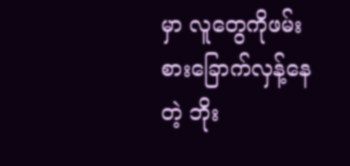မှာ လူတွေကိုဖမ်းစားခြောက်လှန့်နေတဲ့ ဘိုး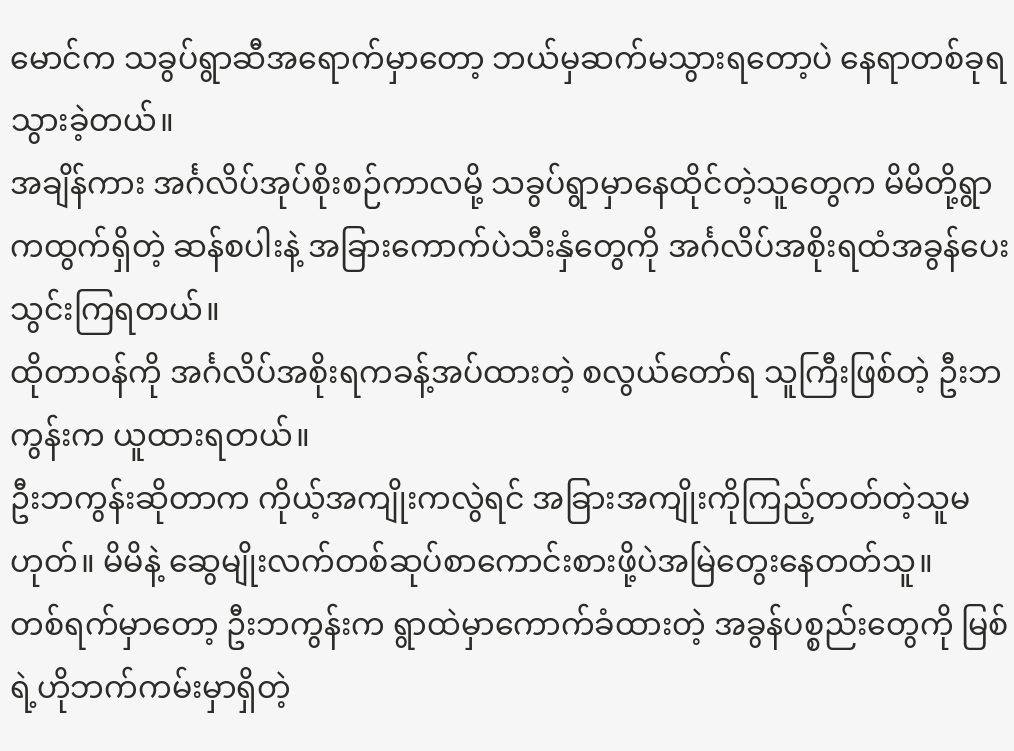မောင်က သခွပ်ရွာဆီအရောက်မှာတော့ ဘယ်မှဆက်မသွားရတော့ပဲ နေရာတစ်ခုရသွားခဲ့တယ်။
အချိန်ကား အင်္ဂလိပ်အုပ်စိုးစဉ်ကာလမို့ သခွပ်ရွာမှာနေထိုင်တဲ့သူတွေက မိမိတို့ရွာကထွက်ရှိတဲ့ ဆန်စပါးနဲ့ အခြားကောက်ပဲသီးနှံတွေကို အင်္ဂလိပ်အစိုးရထံအခွန်ပေးသွင်းကြရတယ်။
ထိုတာဝန်ကို အင်္ဂလိပ်အစိုးရကခန့်အပ်ထားတဲ့ စလွယ်တော်ရ သူကြီးဖြစ်တဲ့ ဦးဘကွန်းက ယူထားရတယ်။
ဦးဘကွန်းဆိုတာက ကိုယ့်အကျိုးကလွဲရင် အခြားအကျိုးကိုကြည့်တတ်တဲ့သူမဟုတ်။ မိမိနဲ့ ဆွေမျိုးလက်တစ်ဆုပ်စာကောင်းစားဖို့ပဲအမြဲတွေးနေတတ်သူ။
တစ်ရက်မှာတော့ ဦးဘကွန်းက ရွာထဲမှာကောက်ခံထားတဲ့ အခွန်ပစ္စည်းတွေကို မြစ်ရဲ့ဟိုဘက်ကမ်းမှာရှိတဲ့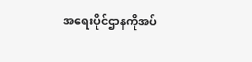အရေးပိုင်ဌာနကိုအပ်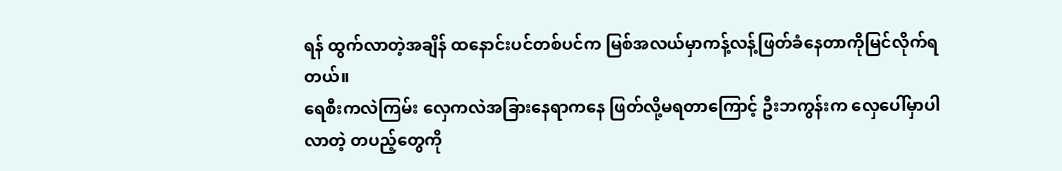ရန် ထွက်လာတဲ့အချိန် ထနောင်းပင်တစ်ပင်က မြစ်အလယ်မှာကန့်လန့်ဖြတ်ခံနေတာကိုမြင်လိုက်ရတယ်။
ရေစီးကလဲကြမ်း လှေကလဲအခြားနေရာကနေ ဖြတ်လို့မရတာကြောင့် ဦးဘကွန်းက လှေပေါ်မှာပါလာတဲ့ တပည့်တွေကို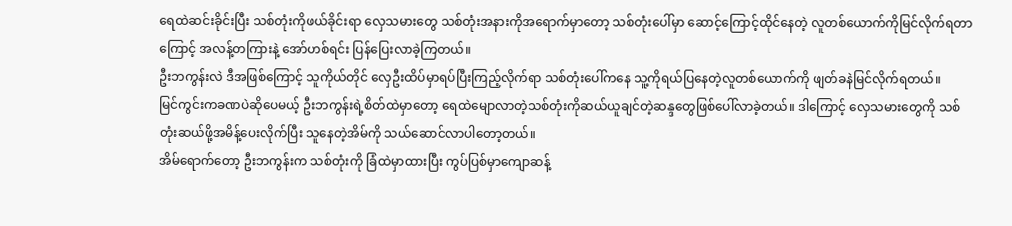ရေထဲဆင်းခိုင်းပြီး သစ်တုံးကိုဖယ်ခိုင်းရာ လှေသမားတွေ သစ်တုံးအနားကိုအရောက်မှာတော့ သစ်တုံးပေါ်မှာ ဆောင့်ကြောင့်ထိုင်နေတဲ့ လူတစ်ယောက်ကိုမြင်လိုက်ရတာကြောင့် အလန့်တကြားနဲ့ အော်ဟစ်ရင်း ပြန်ပြေးလာခဲ့ကြတယ်။
ဦးဘကွန်းလဲ ဒီအဖြစ်ကြောင့် သူကိုယ်တိုင် လှေဦးထိပ်မှာရပ်ပြီးကြည့်လိုက်ရာ သစ်တုံးပေါ်ကနေ သူ့ကိုရယ်ပြနေတဲ့လူတစ်ယောက်ကို ဖျတ်ခနဲမြင်လိုက်ရတယ်။
မြင်ကွင်းကခဏပဲဆိုပေမယ့် ဦးဘကွန်းရဲ့စိတ်ထဲမှာတော့ ရေထဲမျောလာတဲ့သစ်တုံးကိုဆယ်ယူချင်တဲ့ဆန္ဒတွေဖြစ်ပေါ်လာခဲ့တယ်။ ဒါကြောင့် လှေသမားတွေကို သစ်တုံးဆယ်ဖို့အမိန့်ပေးလိုက်ပြီး သူနေတဲ့အိမ်ကို သယ်ဆောင်လာပါတော့တယ်။
အိမ်ရောက်တော့ ဦးဘကွန်းက သစ်တုံးကို ခြံထဲမှာထားပြီး ကွပ်ပြစ်မှာကျောဆန့်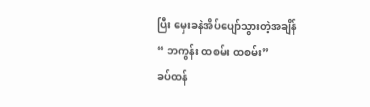ပြီး မှေးခနဲအိပ်ပျော်သွားတဲ့အချိန်
“ ဘကွန်း ထစမ်း ထစမ်း”
ခပ်ထန်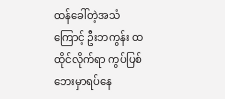ထန်ခေါ်တဲ့အသံကြောင့် ဦးဘကွန်း ထထိုင်လိုက်ရာ ကွပ်ပြစ်ဘေးမှာရပ်နေ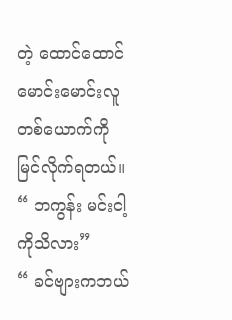တဲ့ ထောင်ထောင်မောင်းမောင်းလူတစ်ယောက်ကို မြင်လိုက်ရတယ်။
“ ဘကွန်း မင်းငါ့ကိုသိလား”
“ ခင်ဗျားကဘယ်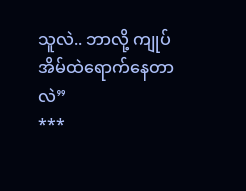သူလဲ.. ဘာလို့ ကျုပ်အိမ်ထဲရောက်နေတာလဲ”
***